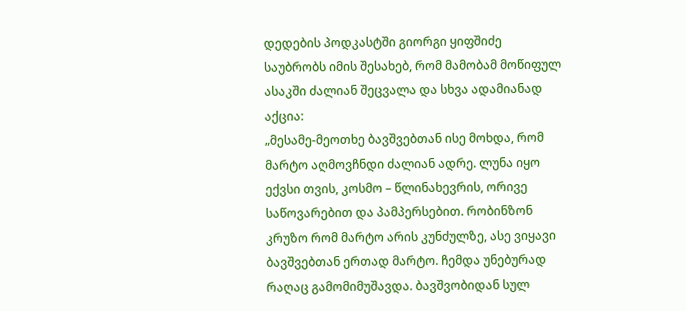დედების პოდკასტში გიორგი ყიფშიძე საუბრობს იმის შესახებ, რომ მამობამ მოწიფულ ასაკში ძალიან შეცვალა და სხვა ადამიანად აქცია:
„მესამე-მეოთხე ბავშვებთან ისე მოხდა, რომ მარტო აღმოვჩნდი ძალიან ადრე. ლუნა იყო ექვსი თვის, კოსმო – წლინახევრის, ორივე საწოვარებით და პამპერსებით. რობინზონ კრუზო რომ მარტო არის კუნძულზე, ასე ვიყავი ბავშვებთან ერთად მარტო. ჩემდა უნებურად რაღაც გამომიმუშავდა. ბავშვობიდან სულ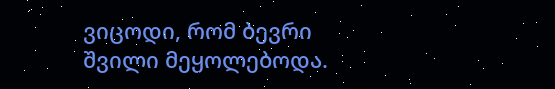ვიცოდი, რომ ბევრი შვილი მეყოლებოდა.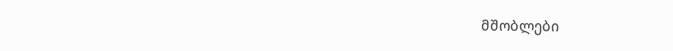მშობლები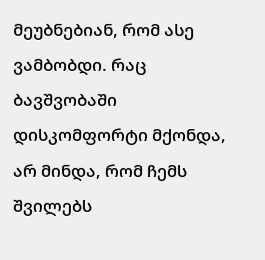მეუბნებიან, რომ ასე ვამბობდი. რაც ბავშვობაში დისკომფორტი მქონდა, არ მინდა, რომ ჩემს შვილებს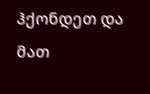ჰქონდეთ და მათ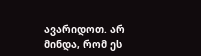ავარიდოთ. არ მინდა, რომ ეს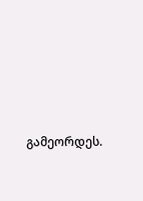გამეორდეს.